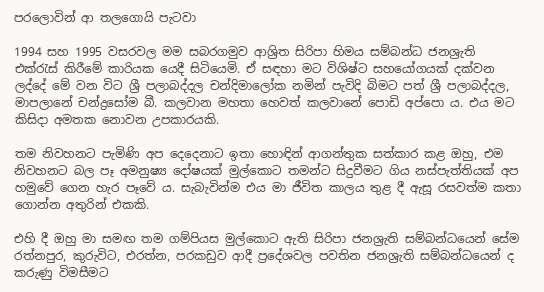පරලොවින් ආ තලගොයි පැටවා

1994 සහ 1995 වසරවල මම සබරගමුව ආශ්‍රිත සිරිපා හිමය සම්බන්ධ ජනශ්‍රැති එක්රැස් කිරීමේ කාරියක යෙදී සිටියෙමි. ඒ සඳහා මට විශිෂ්ට සහයෝගයක් දක්වන ලද්දේ මේ වන විට ශ්‍රී පලාබද්දල චන්දිමාලෝක නමින් පැවිදි බිමට පත් ශ්‍රී පලාබද්දල, මාපලානේ චන්ද්‍රසෝම බී. කලවාන මහතා හෙවත් කලවානේ පොඩි අප්පො ය. එය මට කිසිදා අමතක නොවන උපකාරයකි.

තම නිවහනට පැමිණි අප දෙදෙනාට ඉතා හොඳින් ආගන්තුක සත්කාර කළ ඔහු, එම නිවහනට බල පෑ අමනුෂ්‍ය දෝෂයක් මුල්කොට තමන්ට සිදුවීමට ගිය නස්පැත්තියක් අප හමුවේ ගෙන හැර පෑවේ ය. සැබැවින්ම එය මා ජීවිත කාලය තුළ දී ඇසූ රසවත්ම කතා ගොන්න අතුරින් එකකි.

එහි දී ඔහු මා සමඟ තම ගම්පියස මුල්කොට ඇති සිරිපා ජනශ්‍රැති සම්බන්ධයෙන් සේම රත්නපුර, කුරුවිට, එරත්න‍, පරකඩුව ආදී ප්‍රදේශවල පවතින ජනශ්‍රැති සම්බන්ධයෙන් ද කරුණු විමසීමට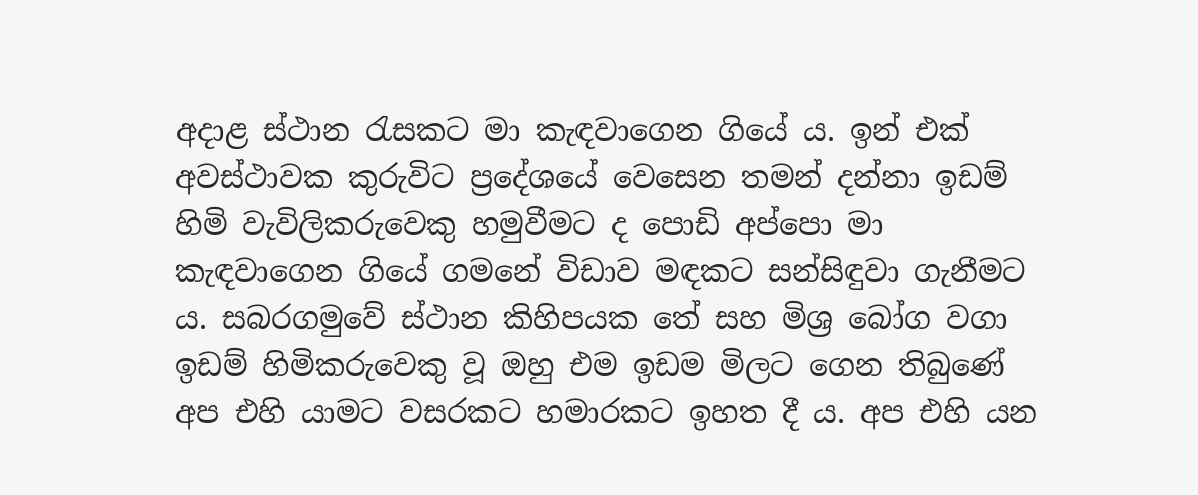අදාළ ස්ථාන රැසකට මා කැඳවාගෙන ගියේ ය. ඉන් එක් අවස්ථාවක කුරුවිට ප්‍රදේශයේ වෙසෙන තමන් දන්නා ඉඩම් හිමි වැවිලිකරුවෙකු හමුවීමට ද පොඩි අප්පො මා කැඳවාගෙන ගියේ ගමනේ විඩාව මඳකට සන්සිඳුවා ගැනීමට ය. සබරගමුවේ ස්ථාන කිහිපයක තේ සහ මිශ්‍ර බෝග වගා ඉඩම් හිමිකරුවෙකු වූ ඔහු එම ඉඩම මිලට ගෙන තිබුණේ අප එහි යාමට වසරකට හමාරකට ඉහත දී ය. අප එහි යන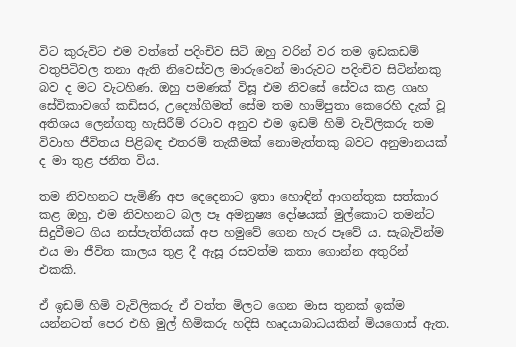විට කුරුවිට එම වත්තේ පදිංචිව සිටි ඔහු වරින් වර තම ඉඩකඩම් වතුපිටිවල තනා ඇති නිවෙස්වල මාරුවෙන් මාරුවට පදිංචිව සිටින්නකු බව ද මට වැටහිණ. ඔහු පමණක් විසූ එම නිවසේ සේවය කළ ගෘහ සේවිකාවගේ කඩිසර, උද්‍යෝගිමත් සේම තම හාම්පුතා කෙරෙහි දැක් වූ අතිශය ලෙන්ගතු හැසිරීම් රටාව අනුව එම ඉඩම් හිමි වැවිලිකරු තම විවාහ ජීවිතය පිළිබඳ එතරම් තැකීමක් නොමැත්තකු බවට අනුමානයක් ද මා තුළ ජනිත විය.

තම නිවහනට පැමිණි අප දෙදෙනාට ඉතා හොඳින් ආගන්තුක සත්කාර කළ ඔහු, එම නිවහනට බල පෑ අමනුෂ්‍ය දෝෂයක් මුල්කොට තමන්ට සිදුවීමට ගිය නස්පැත්තියක් අප හමුවේ ගෙන හැර පෑවේ ය. සැබැවින්ම එය මා ජීවිත කාලය තුළ දී ඇසූ රසවත්ම කතා ගොන්න අතුරින් එකකි.

ඒ ඉඩම් හිමි වැවිලිකරු ඒ වත්ත මිලට ගෙන මාස තුනක් ඉක්ම යන්නටත් පෙර එහි මුල් හිමිකරු හදිසි හෘදයාබාධයකින් මියගොස් ඇත.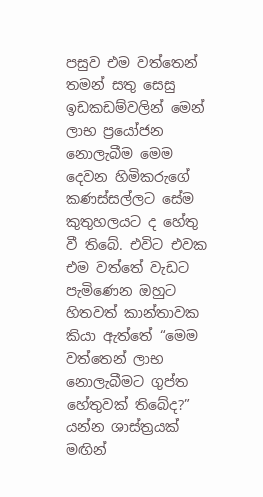පසුව එම වත්තෙන් තමන් සතු සෙසු ඉඩකඩම්වලින් මෙන් ලාභ ප්‍රයෝජන නොලැබීම මෙම දෙවන හිමිකරුගේ කණස්සල්ලට සේම කුතුහලයට ද හේතු වී තිබේ. එවිට එවක එම වත්තේ වැඩට පැමිණෙන ඔහුට හිතවත් කාන්තාවක කියා ඇත්තේ “මෙම වත්තෙන් ලාභ නොලැබීමට ගුප්ත හේතුවක් තිබේද?” යන්න ශාස්ත්‍රයක් මඟින්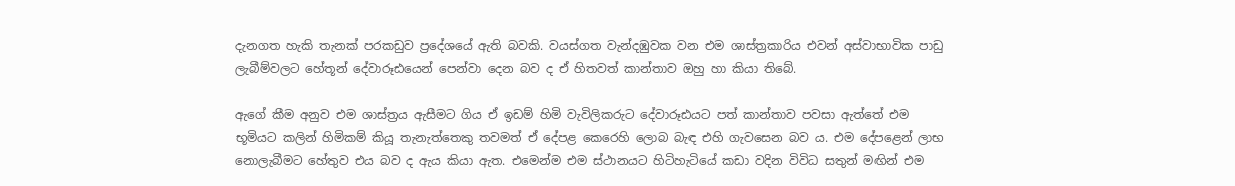දැනගත හැකි තැනක් පරකඩුව ප්‍රදේශයේ ඇති බවකි. වයස්ගත වැන්දඹුවක වන එම ශාස්ත්‍රකාරිය එවන් අස්වාභාවික පාඩු ලැබීම්වලට හේතූන් දේවාරූඪයෙන් පෙන්වා දෙන බව ද ඒ හිතවත් කාන්තාව ඔහු හා කියා තිබේ.

ඇගේ කීම අනුව එම ශාස්ත්‍රය ඇසීමට ගිය ඒ ඉඩම් හිමි වැවිලිකරුට දේවාරූඪයට පත් කාන්තාව පවසා ඇත්තේ එම භූමියට කලින් හිමිකම් කියූ තැනැත්තෙකු තවමත් ඒ දේපළ කෙරෙහි ලොබ බැඳ එහි ගැවසෙන බව ය. එම දේපළෙන් ලාභ නොලැබීමට හේතුව එය බව ද ඇය කියා ඇත. එමෙන්ම එම ස්ථානයට හිටිහැටියේ කඩා වදින විවිධ සතුන් මඟින් එම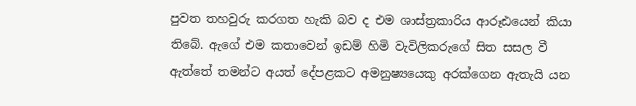පුවත තහවුරු කරගත හැකි බව ද එම ශාස්ත්‍රකාරිය ආරූඪයෙන් කියා තිබේ. ඇගේ එම කතාවෙන් ඉඩම් හිමි වැවිලිකරුගේ සිත සසල වී ඇත්තේ තමන්ට අයත් දේපළකට අමනුෂ්‍යයෙකු අරක්ගෙන ඇතැයි යන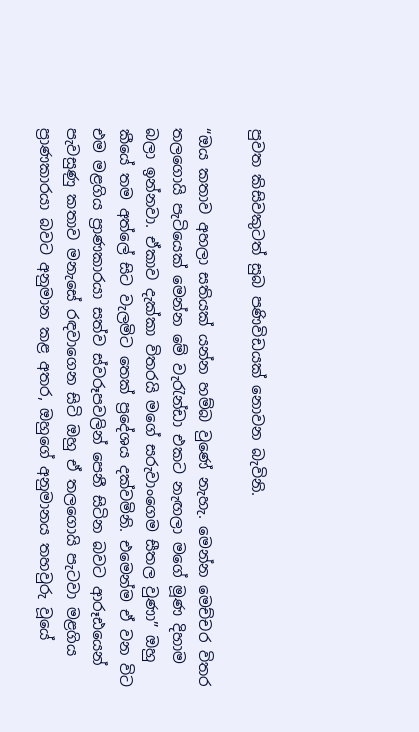පුවත කිසිවකුටත් සුබ පණිවිඩයක් නොවන බැවිනි.

“ඔය කතාව අහලා සතියක් යන්න හම්බ වුණේ නැහැ. මෙන්න මෙච්චර විතර තලගොයි පැටියෙක් මෙන්න මේ වැරැන්ඩා එකට නැඟලා මගේ මූණ දිහාම බලා ඉන්නවා. ඒකාව දැක්කා විතරයි මගේ සරුවාංගෙම සීතල වුණා” ඔහු කීයේ තම අත්ලේ සිට වැලමිට තෙක් ප්‍රදේශය දක්වමිනි. එමෙන්ම ඒ වන විට එම මළගිය ප්‍රාණකාරයා සත්ව ස්වරූපවලින් පෙනී සිටින බවට ආරූඪයෙන් පැවසුණු කතාව මනැසේ රඳවාගෙන සිටි ඔහු ඒ තලගොයි පැටවා මළගිය ප්‍රාණකාරයා බවට අනුමාන කළ අතර, ඔහුගේ අනුමානය තහවුරු වූයේ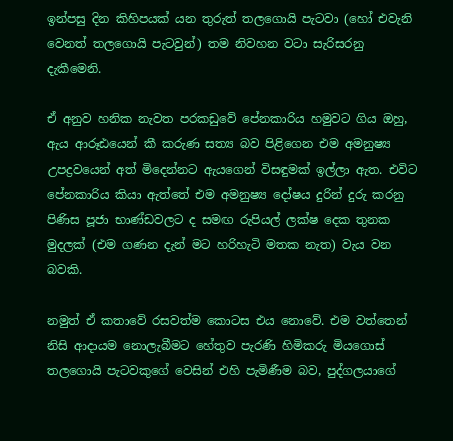ඉන්පසු දින කිහිපයක් යන තුරුත් තලගොයි පැටවා (හෝ එවැනි වෙනත් තලගොයි පැටවුන්) තම නිවහන වටා සැරිසරනු දැකීමෙනි.

ඒ අනුව හනික නැවත පරකඩුවේ පේනකාරිය හමුවට ගිය ඔහු, ඇය ආරූඪයෙන් කී කරුණ සත්‍ය බව පිළිගෙන එම අමනුෂ්‍ය උපද්‍රවයෙන් අත් මිදෙන්නට ඇයගෙන් විසඳුමක් ඉල්ලා ඇත. එවිට පේනකාරිය කියා ඇත්තේ එම අමනුෂ්‍ය දෝෂය දුරින් දුරු කරනු පිණිස පූජා භාණ්ඩවලට ද සමඟ රුපියල් ලක්ෂ දෙක තුනක මුදලක් (එම ගණන දැන් මට හරිහැටි මතක නැත) වැය වන බවකි.

නමුත් ඒ කතාවේ රසවත්ම කොටස එය නොවේ. එම වත්තෙන් නිසි ආදායම නොලැබීමට හේතුව පැරණි හිමිකරු මියගොස් තලගොයි පැටවකුගේ වෙසින් එහි පැමිණීම බව, පුද්ගලයාගේ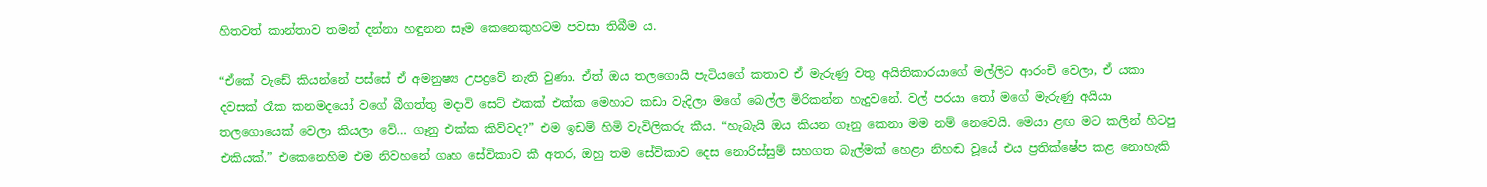හිතවත් කාන්තාව තමන් දන්නා හඳුනන සෑම කෙනෙකුහටම පවසා තිබීම ය.

“ඒකේ වැඩේ කියන්නේ පස්සේ ඒ අමනුෂ්‍ය උපද්‍රවේ නැති වුණා. ඒත් ඔය තලගොයි පැටියගේ කතාව ඒ මැරුණු වතු අයිතිකාරයාගේ මල්ලිට ආරංචි වෙලා, ඒ යකා දවසක් රෑක කනමදයෝ වගේ බීගත්තු මදාවි සෙට් එකක් එක්ක මෙහාට කඩා වැදිලා මගේ බෙල්ල මිරිකන්න හැදුවනේ. වල් පරයා තෝ මගේ මැරුණු අයියා තලගොයෙක් වෙලා කියලා වේ… ගෑනු එක්ක කිව්වද?” එම ඉඩම් හිමි වැවිලිකරු කීය. “හැබැයි ඔය කියන ගෑනු කෙනා මම නම් නෙවෙයි. මෙයා ළඟ මට කලින් හිටපු එකියක්.” එකෙනෙහිම එම නිවහනේ ගෘහ සේවිකාව කී අතර, ඔහු තම සේවිකාව දෙස නොරිස්සුම් සහගත බැල්මක් හෙළා නිහඬ වූයේ එය ප්‍රතික්ෂේප කළ නොහැකි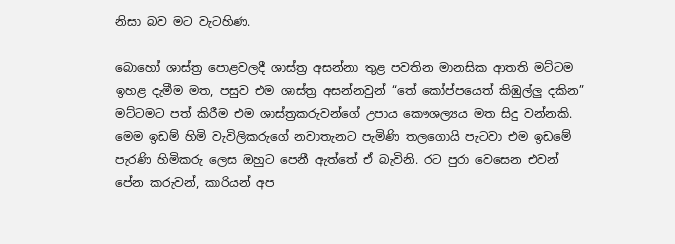නිසා බව මට වැටහිණ.

බොහෝ ශාස්ත්‍ර පොළවලදී ශාස්ත්‍ර අසන්නා තුළ පවතින මානසික ආතති මට්ටම ඉහළ දැමීම මත, පසුව එම ශාස්ත්‍ර අසන්නවුන් “තේ කෝප්පයෙත් කිඹුල්ලු දකින” මට්ටමට පත් කිරීම එම ශාස්ත්‍රකරුවන්ගේ උපාය කෞශල්‍යය මත සිදු වන්නකි. මෙම ඉඩම් හිමි වැවිලිකරුගේ නවාතැනට පැමිණි තලගොයි පැටවා එම ඉඩමේ පැරණි හිමිකරු ලෙස ඔහුට පෙනී ඇත්තේ ඒ බැවිනි. රට පුරා වෙසෙන එවන් පේන කරුවන්, කාරියන් අප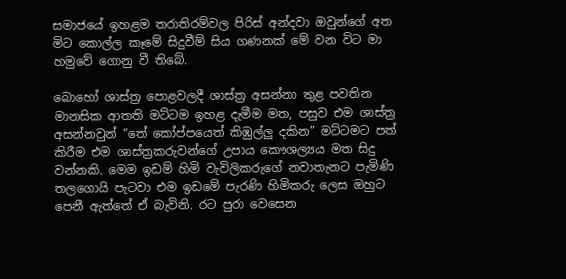සමාජයේ ඉහළම තරාතිරම්වල පිරිස් අන්දවා ඔවුන්ගේ අත මිට කොල්ල කෑමේ සිදුවීම් සිය ගණනක් මේ වන විට මා හමුවේ ගොනු වී තිබේ.

බොහෝ ශාස්ත්‍ර පොළවලදී ශාස්ත්‍ර අසන්නා තුළ පවතින මානසික ආතති මට්ටම ඉහළ දැමීම මත, පසුව එම ශාස්ත්‍ර අසන්නවුන් “තේ කෝප්පයෙත් කිඹුල්ලු දකින” මට්ටමට පත් කිරීම එම ශාස්ත්‍රකරුවන්ගේ උපාය කෞශල්‍යය මත සිදු වන්නකි. මෙම ඉඩම් හිමි වැවිලිකරුගේ නවාතැනට පැමිණි තලගොයි පැටවා එම ඉඩමේ පැරණි හිමිකරු ලෙස ඔහුට පෙනී ඇත්තේ ඒ බැවිනි. රට පුරා වෙසෙන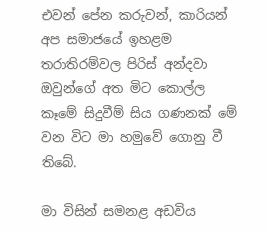එවන් පේන කරුවන්, කාරියන් අප සමාජයේ ඉහළම තරාතිරම්වල පිරිස් අන්දවා ඔවුන්ගේ අත මිට කොල්ල කෑමේ සිදුවීම් සිය ගණනක් මේ වන විට මා හමුවේ ගොනු වී තිබේ.

මා විසින් සමනළ අඩවිය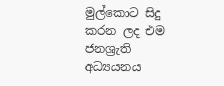මුල්කොට සිදු කරන ලද එම ජනශ්‍රැති අධ්‍යයනය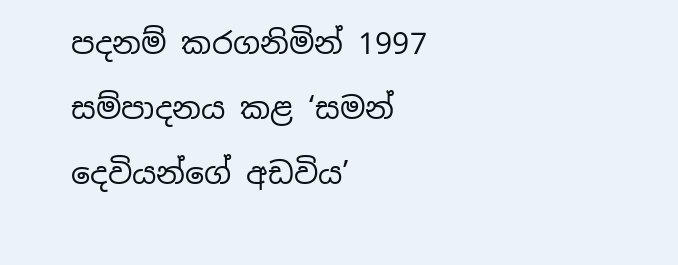පදනම් කරගනිමින් 1997 සම්පාදනය කළ ‘සමන් දෙවියන්ගේ අඩවිය’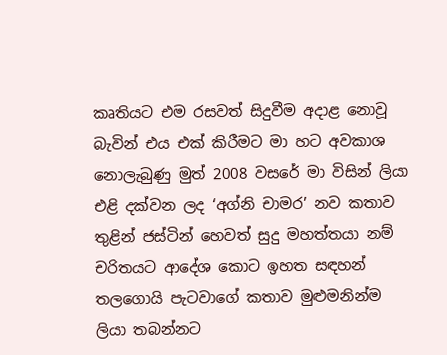කෘතියට එම රසවත් සිදුවීම අදාළ නොවූ බැවින් එය එක් කිරීමට මා හට අවකාශ නොලැබුණු මුත් 2008 වසරේ මා විසින් ලියා එළි දක්වන ලද ‘අග්නි චාමර’ නව කතාව තුළින් ජස්ටින් හෙවත් සුදු මහත්තයා නම් චරිතයට ආදේශ කොට ඉහත සඳහන් තලගොයි පැටවාගේ කතාව මුළුමනින්ම ලියා තබන්නට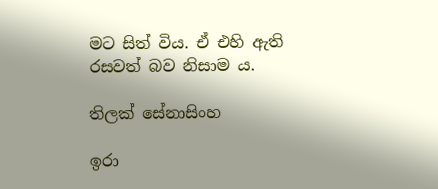මට සිත් විය. ඒ එහි ඇති රසවත් බව නිසාම ය.

තිලක් සේනාසිංහ

ඉරා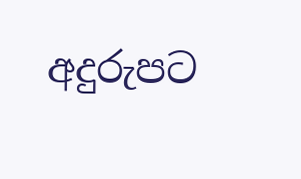අදුරුපට